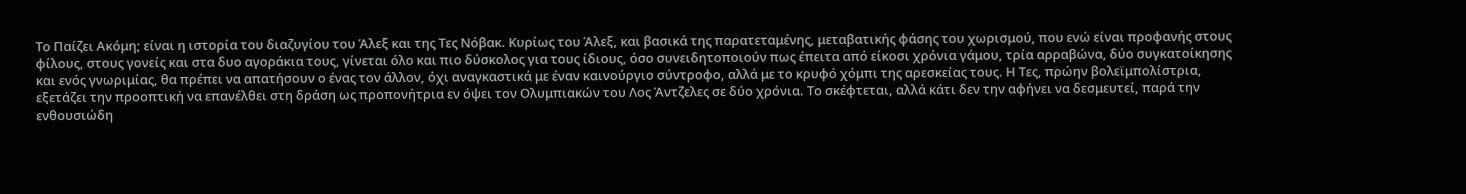Το Παίζει Ακόμη; είναι η ιστορία του διαζυγίου του Άλεξ και της Τες Νόβακ. Κυρίως του Άλεξ, και βασικά της παρατεταμένης, μεταβατικής φάσης του χωρισμού, που ενώ είναι προφανής στους φίλους, στους γονείς και στα δυο αγοράκια τους, γίνεται όλο και πιο δύσκολος για τους ίδιους, όσο συνειδητοποιούν πως έπειτα από είκοσι χρόνια γάμου, τρία αρραβώνα, δύο συγκατοίκησης και ενός γνωριμίας, θα πρέπει να απατήσουν ο ένας τον άλλον, όχι αναγκαστικά με έναν καινούργιο σύντροφο, αλλά με το κρυφό χόμπι της αρεσκείας τους. Η Τες, πρώην βολεϊμπολίστρια, εξετάζει την προοπτική να επανέλθει στη δράση ως προπονήτρια εν όψει τον Ολυμπιακών του Λος Άντζελες σε δύο χρόνια. Το σκέφτεται, αλλά κάτι δεν την αφήνει να δεσμευτεί, παρά την ενθουσιώδη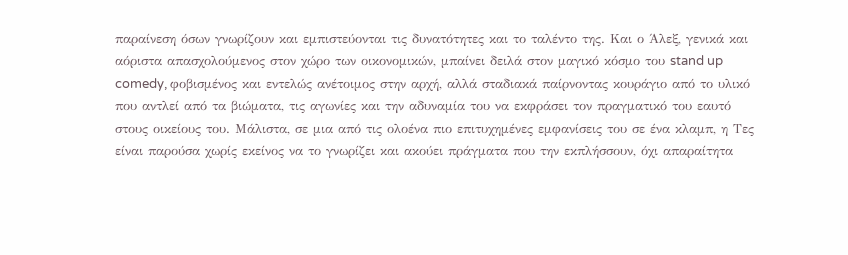παραίνεση όσων γνωρίζουν και εμπιστεύονται τις δυνατότητες και το ταλέντο της. Και ο Άλεξ, γενικά και αόριστα απασχολούμενος στον χώρο των οικονομικών, μπαίνει δειλά στον μαγικό κόσμο του stand up comedy, φοβισμένος και εντελώς ανέτοιμος στην αρχή, αλλά σταδιακά παίρνοντας κουράγιο από το υλικό που αντλεί από τα βιώματα, τις αγωνίες και την αδυναμία του να εκφράσει τον πραγματικό του εαυτό στους οικείους του. Μάλιστα, σε μια από τις ολοένα πιο επιτυχημένες εμφανίσεις του σε ένα κλαμπ, η Τες είναι παρούσα χωρίς εκείνος να το γνωρίζει και ακούει πράγματα που την εκπλήσσουν, όχι απαραίτητα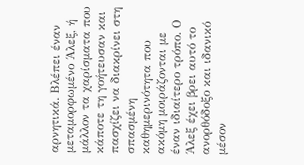αρνητικά. Βλέπει έναν μεταμορφωμένο Άλεξ, ή μάλλον τα χαρίσματα που κάποτε τη γοήτευσαν και πασχίζει να διακρίνει στη σπασμένη καθημερινότητα που ακόμη μοιράζονται με έναν ιδιαίτερο τρόπο. Ο Άλεξ έχει βρει αυτό το ανορθόδοξο και ιδανικό μέσον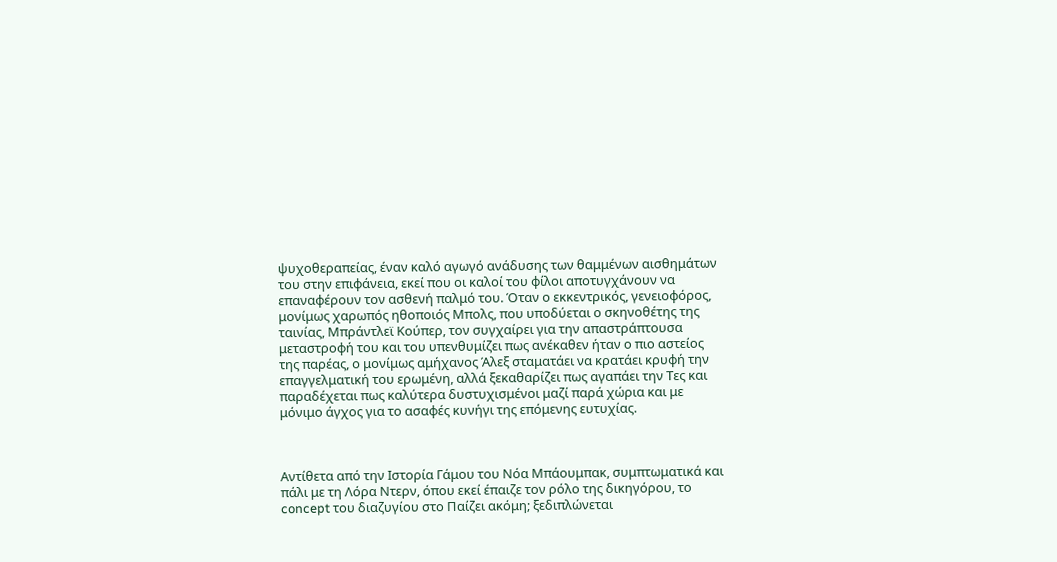ψυχοθεραπείας, έναν καλό αγωγό ανάδυσης των θαμμένων αισθημάτων του στην επιφάνεια, εκεί που οι καλοί του φίλοι αποτυγχάνουν να επαναφέρουν τον ασθενή παλμό του. Όταν ο εκκεντρικός, γενειοφόρος, μονίμως χαρωπός ηθοποιός Μπολς, που υποδύεται ο σκηνοθέτης της ταινίας, Μπράντλεϊ Κούπερ, τον συγχαίρει για την απαστράπτουσα μεταστροφή του και του υπενθυμίζει πως ανέκαθεν ήταν ο πιο αστείος της παρέας, ο μονίμως αμήχανος Άλεξ σταματάει να κρατάει κρυφή την επαγγελματική του ερωμένη, αλλά ξεκαθαρίζει πως αγαπάει την Τες και παραδέχεται πως καλύτερα δυστυχισμένοι μαζί παρά χώρια και με μόνιμο άγχος για το ασαφές κυνήγι της επόμενης ευτυχίας.



Αντίθετα από την Ιστορία Γάμου του Νόα Μπάουμπακ, συμπτωματικά και πάλι με τη Λόρα Ντερν, όπου εκεί έπαιζε τον ρόλο της δικηγόρου, το concept του διαζυγίου στο Παίζει ακόμη; ξεδιπλώνεται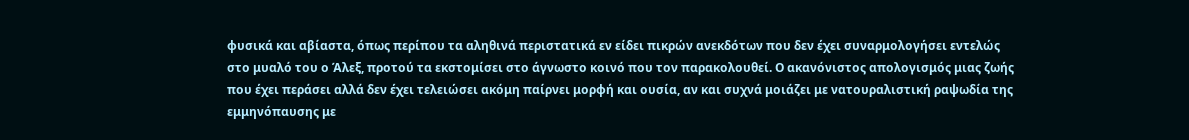φυσικά και αβίαστα, όπως περίπου τα αληθινά περιστατικά εν είδει πικρών ανεκδότων που δεν έχει συναρμολογήσει εντελώς στο μυαλό του ο Άλεξ, προτού τα εκστομίσει στο άγνωστο κοινό που τον παρακολουθεί. Ο ακανόνιστος απολογισμός μιας ζωής που έχει περάσει αλλά δεν έχει τελειώσει ακόμη παίρνει μορφή και ουσία, αν και συχνά μοιάζει με νατουραλιστική ραψωδία της εμμηνόπαυσης με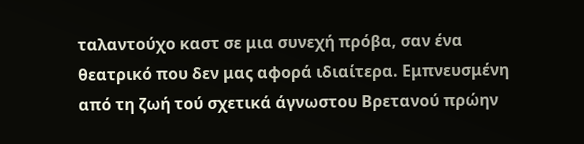ταλαντούχο καστ σε μια συνεχή πρόβα, σαν ένα θεατρικό που δεν μας αφορά ιδιαίτερα. Εμπνευσμένη από τη ζωή τού σχετικά άγνωστου Βρετανού πρώην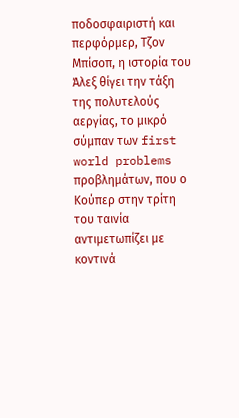ποδοσφαιριστή και περφόρμερ, Τζον Μπίσοπ, η ιστορία του Άλεξ θίγει την τάξη της πολυτελούς αεργίας, το μικρό σύμπαν των first world problems προβλημάτων, που ο Κούπερ στην τρίτη του ταινία αντιμετωπίζει με κοντινά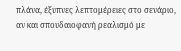πλάνα, έξυπνες λεπτομέρειες στο σενάριο, αν και σπουδαιοφανή ρεαλισμό με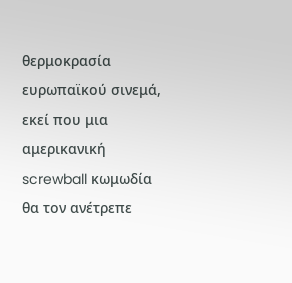θερμοκρασία ευρωπαϊκού σινεμά, εκεί που μια αμερικανική screwball κωμωδία θα τον ανέτρεπε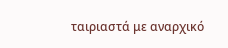ταιριαστά με αναρχικό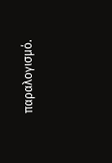παραλογισμό.